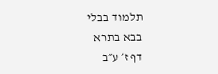תלמוד בבלי
בבא בתרא
דף ז׳ ע״ב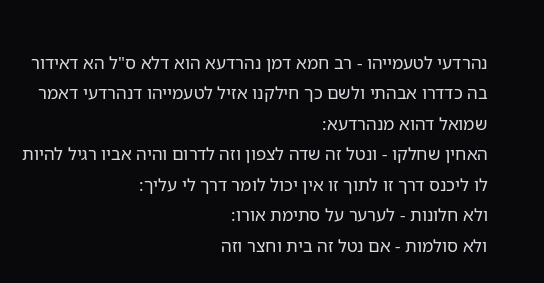נהרדעי לטעמייהו - רב חמא דמן נהרדעא הוא דלא ס"ל הא דאידור בה כדדרו אבהתי ולשם כך חילקנו אזיל לטעמייהו דנהרדעי דאמר שמואל דהוא מנהרדעא:
האחין שחלקו - ונטל זה שדה לצפון וזה לדרום והיה אביו רגיל להיות לו ליכנס דרך זו לתוך זו אין יכול לומר דרך לי עליך:
ולא חלונות - לערער על סתימת אורו:
ולא סולמות - אם נטל זה בית וחצר וזה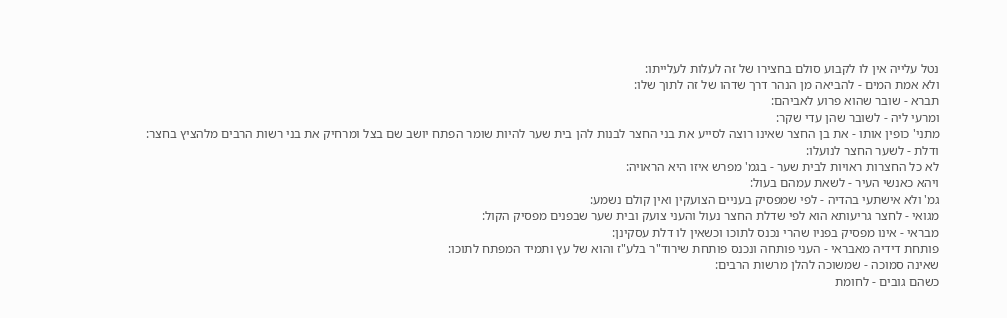נטל עלייה אין לו לקבוע סולם בחצירו של זה לעלות לעלייתו:
ולא אמת המים - להביאה מן הנהר דרך שדהו של זה לתוך שלו:
תברא - שובר שהוא פרוע לאביהם:
ומרעי ליה - לשובר שהן עדי שקר:
מתני' כופין אותו - את בן החצר שאינו רוצה לסייע את בני החצר לבנות להן בית שער להיות שומר הפתח יושב שם בצל ומרחיק את בני רשות הרבים מלהציץ בחצר:
ודלת - לשער החצר לנועלו:
לא כל החצרות ראויות לבית שער - בגמ' מפרש איזו היא הראויה:
ויהא כאנשי העיר - לשאת עמהם בעול:
גמ' ולא אישתעי בהדיה - לפי שמפסיק בעניים הצועקין ואין קולם נשמע:
מגואי - לחצר גריעותא הוא לפי שדלת החצר נעול והעני צועק ובית שער שבפנים מפסיק הקול:
מבראי - אינו מפסיק בפניו שהרי נכנס לתוכו וכשאין לו דלת עסקינן:
פותחת דידיה מאבראי - העני פותחה ונכנס פותחת שירוד"ר בלע"ז והוא של עץ ותמיד המפתח לתוכו:
שאינה סמוכה - שמשוכה להלן מרשות הרבים:
כשהם גובים - לחומת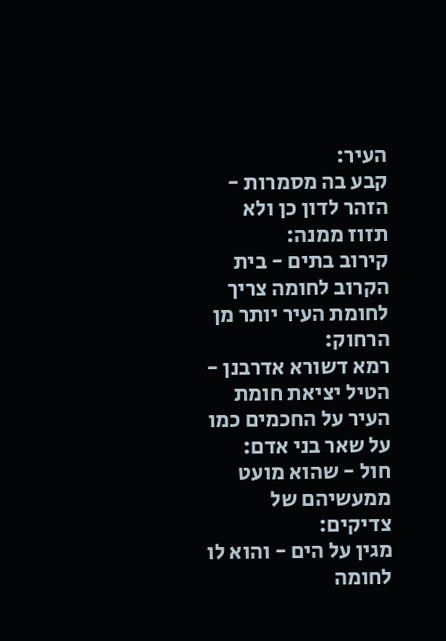העיר:
קבע בה מסמרות - הזהר לדון כן ולא תזוז ממנה:
קירוב בתים - בית הקרוב לחומה צריך לחומת העיר יותר מן הרחוק:
רמא דשורא אדרבנן - הטיל יציאת חומת העיר על החכמים כמו על שאר בני אדם:
חול - שהוא מועט ממעשיהם של צדיקים:
מגין על הים - והוא לו לחומה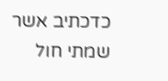כדכתיב אשר שמתי חול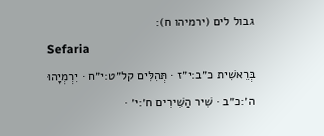גבול לים (ירמיהו ח):
Sefaria
בְּרֵאשִׁית כ״ב:י״ז · תְּהִלִּים קל״ט:י״ח · יִרְמְיָהוּ ה׳:כ״ב · שִׁיר הַשִּׁירִים ח׳:י׳ ·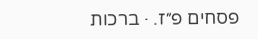פסחים פ״ז. · ברכות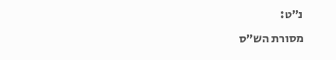נ״ט:
מסורת הש״ס